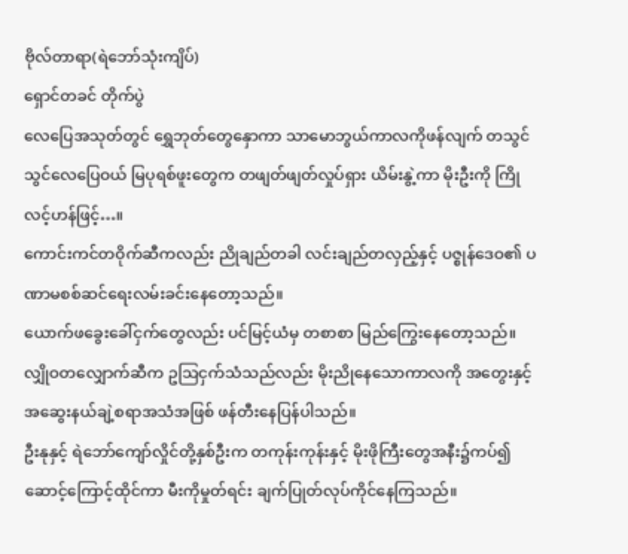ဗိုလ်တာရာ(ရဲဘော်သုံးကျိပ်)
ရှောင်တခင် တိုက်ပွဲ
လေပြေအသုတ်တွင် ရွှေဘုတ်တွေနှောကာ သာမောဘွယ်ကာလကိုဖန်လျက် တသွင်သွင်လေပြေဝယ် မြပုရစ်ဖူးတွေက တဖျတ်ဖျတ်လှုပ်ရှား ယိမ်းနွဲ့ကာ မိုးဦးကို ကြိုလင့်ဟန်ဖြင့်…။
ကောင်းကင်တဝိုက်ဆီကလည်း ညိုချည်တခါ လင်းချည်တလှည့်နှင့် ပဇ္စုန်ဒေဝ၏ ပဏာမစစ်ဆင်ရေးလမ်းခင်းနေတော့သည်။
ယောက်ဖခွေးခေါ်ငှက်တွေလည်း ပင်မြင့်ယံမှ တစာစာ မြည်ကြွေးနေတော့သည်။ လျှိုဝတလျှောက်ဆီက ဥဩငှက်သံသည်လည်း မိုးညိုနေသောကာလကို အတွေးနှင့် အဆွေးနယ်ချဲ့စရာအသံအဖြစ် ဖန်တီးနေပြန်ပါသည်။
ဦးနုနှင့် ရဲဘော်ကျော်လှိုင်တို့နှစ်ဦးက တကုန်းကုန်းနှင့် မိုးဖိုကြီးတွေအနီး၌ကပ်၍ ဆောင့်ကြောင့်ထိုင်ကာ မီးကိုမှုတ်ရင်း ချက်ပြုတ်လုပ်ကိုင်နေကြသည်။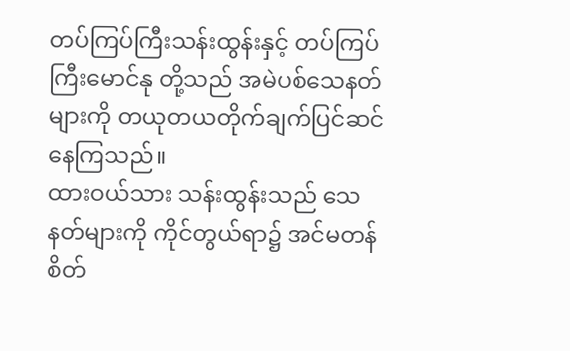တပ်ကြပ်ကြီးသန်းထွန်းနှင့် တပ်ကြပ်ကြီးမောင်နု တို့သည် အမဲပစ်သေနတ်များကို တယုတယတိုက်ချက်ပြင်ဆင်နေကြသည်။
ထားဝယ်သား သန်းထွန်းသည် သေနတ်များကို ကိုင်တွယ်ရာ၌ အင်မတန်စိတ်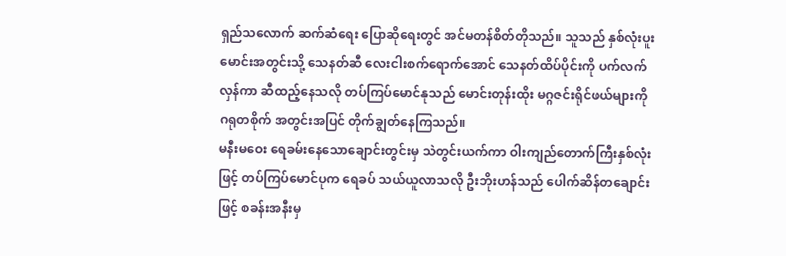ရှည်သလောက် ဆက်ဆံရေး ပြောဆိုရေးတွင် အင်မတန်စိတ်တိုသည်။ သူသည် နှစ်လုံးပူးမောင်းအတွင်းသို့ သေနတ်ဆီ လေးငါးစက်ရောက်အောင် သေနတ်ထိပ်ပိုင်းကို ပက်လက်လှန်ကာ ဆီထည့်နေသလို တပ်ကြပ်မောင်နုသည် မောင်းတုန်းထိုး မဂ္ဂဇင်းရိုင်ဖယ်များကို ဂရုတစိုက် အတွင်းအပြင် တိုက်ချွတ်နေကြသည်။
မနီးမဝေး ရေခမ်းနေသောချောင်းတွင်းမှ သဲတွင်းယက်ကာ ဝါးကျည်တောက်ကြီးနှစ်လုံးဖြင့် တပ်ကြပ်မောင်ပုက ရေခပ် သယ်ယူလာသလို ဦးဘိုးဟန်သည် ပေါက်ဆိန်တချောင်းဖြင့် စခန်းအနီးမှ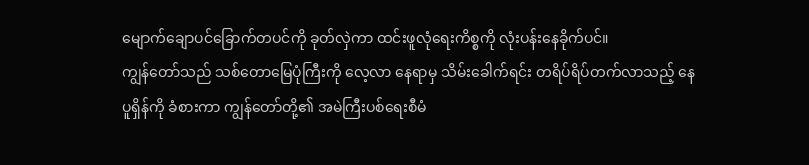မျောက်ချောပင်ခြောက်တပင်ကို ခုတ်လှဲကာ ထင်းဖူလုံရေးကိစ္စကို လုံးပန်းနေခိုက်ပင်။
ကျွန်တော်သည် သစ်တောမြေပုံကြီးကို လေ့လာ နေရာမှ သိမ်းခေါက်ရင်း တရိပ်ရိပ်တက်လာသည့် နေပူရှိန်ကို ခံစားကာ ကျွန်တော်တို့၏ အမဲကြီးပစ်ရေးစီမံ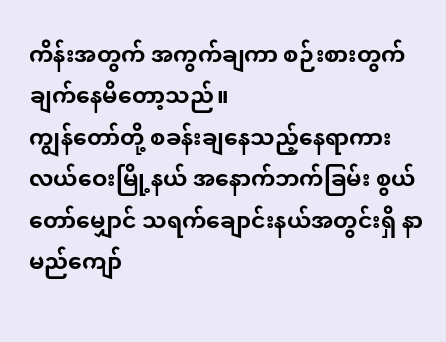ကိန်းအတွက် အကွက်ချကာ စဉ်းစားတွက်ချက်နေမိတော့သည်။
ကျွန်တော်တို့ စခန်းချနေသည့်နေရာကား လယ်ဝေးမြို့နယ် အနောက်ဘက်ခြမ်း စွယ်တော်မျှောင် သရက်ချောင်းနယ်အတွင်းရှိ နာမည်ကျော်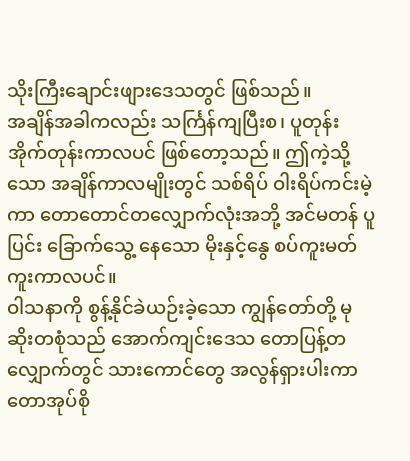သိုးကြီးချောင်းဖျားဒေသတွင် ဖြစ်သည်။
အချိန်အခါကလည်း သင်္ကြန်ကျပြီးစ၊ ပူတုန်းအိုက်တုန်းကာလပင် ဖြစ်တော့သည်။ ဤကဲ့သို့သော အချိန်ကာလမျိုးတွင် သစ်ရိပ် ဝါးရိပ်ကင်းမဲ့ကာ တောတောင်တလျှောက်လုံးအဘို့ အင်မတန် ပူပြင်း ခြောက်သွေ့ နေသော မိုးနှင့်နွေ စပ်ကူးမတ်ကူးကာလပင်။
ဝါသနာကို စွန့်နိုင်ခဲယဉ်းခဲ့သော ကျွန်တော်တို့ မုဆိုးတစုံသည် အောက်ကျင်းဒေသ တောပြန့်တလျှောက်တွင် သားကောင်တွေ အလွန်ရှားပါးကာ တောအုပ်စို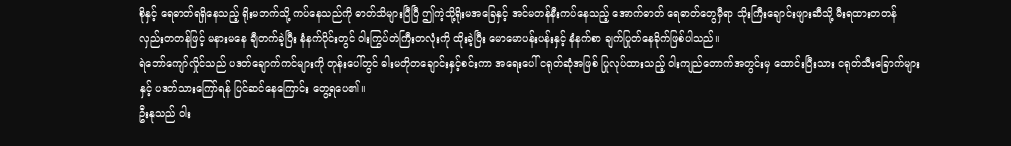စိုနှင့် ရေဓာတ်ရရှိနေသည့် ရိုးမဘက်သို့ ကပ်နေသည်ကို ဓာတ်သိများပြီပြီ ဤကဲ့သို့ရိုးမအခြေနှင့် အင်မတန်နီးကပ်နေသည့် အောက်ဓာတ် ရေဓာတ်တွေမှီရာ သိုးကြီးချောင်းဖျားဆီသို့ မီးရထားတတန် လှည်းတတန်ဖြင့် မနားမနေ ချီတက်ခဲ့ပြီး နံနက်ပိုင်းတွင် ဝါးကြွပ်တဲကြီးတလုံးကို ထိုးခဲ့ပြီး မောမောပန်းပန်းနှင့် နံနက်စာ ချက်ပြုတ်နေခိုက်ဖြစ်ပါသည်။
ရဲဘော်ကျော်လှိုင်သည် ပဒတ်ချောက်ကင်များကို တုန်းပေါ်တွင် ဓါးမတိုတချောင်းနှင့်စင်းကာ အရေးပေါ် ငရုတ်ဆုံအဖြစ် ပြုလုပ်ထားသည့် ဝါးကျည်တောက်အတွင်းမှ ထောင်းပြီးသား ငရုတ်သီးခြောက်များနှင့် ပဒတ်သားကြော်ရန် ပြင်ဆင်နေကြောင်း တွေ့ရပေ၏။
ဦးနုသည် ဝါး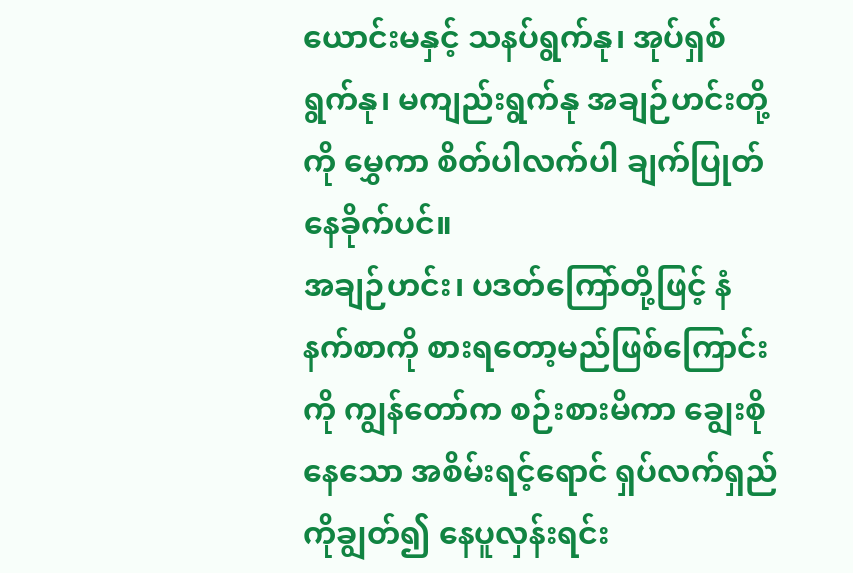ယောင်းမနှင့် သနပ်ရွက်နု၊ အုပ်ရှစ်ရွက်နု၊ မကျည်းရွက်နု အချဉ်ဟင်းတို့ကို မွှေကာ စိတ်ပါလက်ပါ ချက်ပြုတ်နေခိုက်ပင်။
အချဉ်ဟင်း၊ ပဒတ်ကြော်တို့ဖြင့် နံနက်စာကို စားရတော့မည်ဖြစ်ကြောင်းကို ကျွန်တော်က စဉ်းစားမိကာ ချွေးစိုနေသော အစိမ်းရင့်ရောင် ရှပ်လက်ရှည်ကိုချွတ်၍ နေပူလှန်းရင်း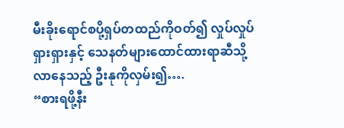မီးခိုးရောင်စပို့ရှပ်တထည်ကိုဝတ်၍ လှုပ်လှုပ်ရှားရှားနှင့် သေနတ်များထောင်ထားရာဆီသို့ လာနေသည့် ဦးနုကိုလှမ်း၍….
“စားရဖို့နီး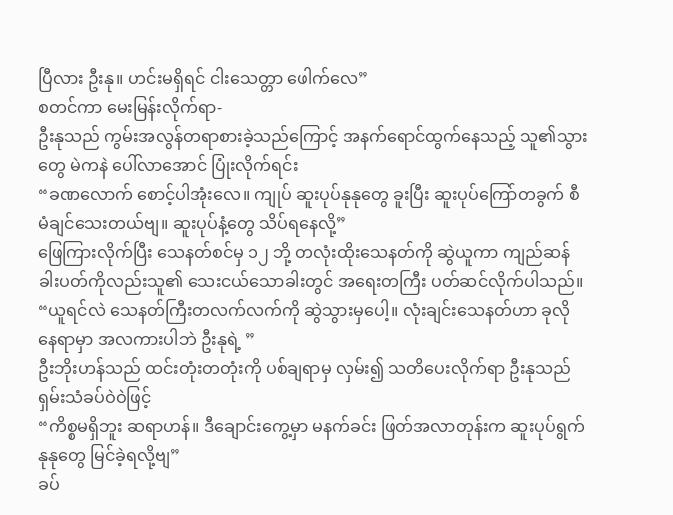ပြီလား ဦးနု။ ဟင်းမရှိရင် ငါးသေတ္တာ ဖေါက်လေ”
စတင်ကာ မေးမြန်းလိုက်ရာ-
ဦးနုသည် ကွမ်းအလွန်တရာစားခဲ့သည်ကြောင့် အနက်ရောင်ထွက်နေသည့် သူ၏သွားတွေ မဲကနဲ ပေါ်လာအောင် ပြုံးလိုက်ရင်း
“ခဏလောက် စောင့်ပါအုံးလေ။ ကျုပ် ဆူးပုပ်နုနုတွေ ခူးပြီး ဆူးပုပ်ကြော်တခွက် စီမံချင်သေးတယ်ဗျ။ ဆူးပုပ်နံ့တွေ သိပ်ရနေလို့”
ဖြေကြားလိုက်ပြီး သေနတ်စင်မှ ၁၂ ဘို့ တလုံးထိုးသေနတ်ကို ဆွဲယူကာ ကျည်ဆန်ခါးပတ်ကိုလည်းသူ၏ သေးငယ်သောခါးတွင် အရေးတကြီး ပတ်ဆင်လိုက်ပါသည်။
“ယူရင်လဲ သေနတ်ကြီးတလက်လက်ကို ဆွဲသွားမှပေါ့။ လုံးချင်းသေနတ်ဟာ ခုလိုနေရာမှာ အလကားပါဘဲ ဦးနုရဲ့ ”
ဦးဘိုးဟန်သည် ထင်းတုံးတတုံးကို ပစ်ချရာမှ လှမ်း၍ သတိပေးလိုက်ရာ ဦးနုသည် ရှမ်းသံခပ်ဝဲဝဲဖြင့်
“ကိစ္စမရှိဘူး ဆရာဟန်။ ဒီချောင်းကွေ့မှာ မနက်ခင်း ဖြတ်အလာတုန်းက ဆူးပုပ်ရွက်နုနုတွေ မြင်ခဲ့ရလို့ဗျ”
ခပ်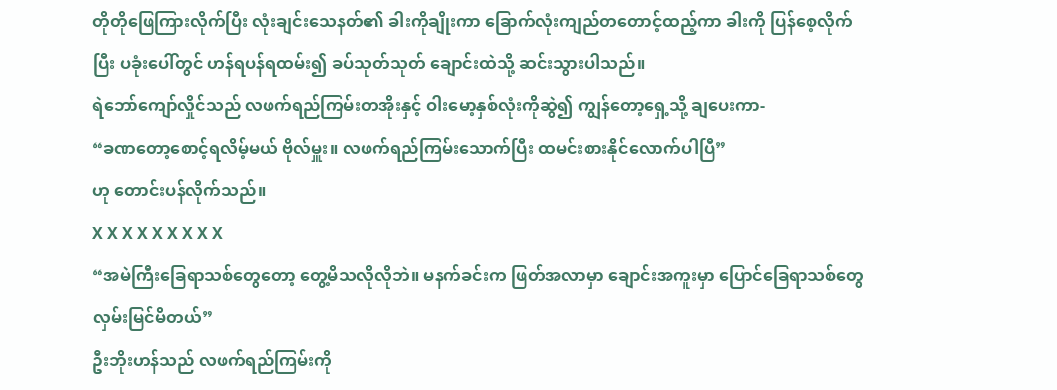တိုတိုဖြေကြားလိုက်ပြီး လုံးချင်းသေနတ်၏ ခါးကိုချိုးကာ ခြောက်လုံးကျည်တတောင့်ထည့်ကာ ခါးကို ပြန်စေ့လိုက်ပြီး ပခုံးပေါ်တွင် ဟန်ရပန်ရထမ်း၍ ခပ်သုတ်သုတ် ချောင်းထဲသို့ ဆင်းသွားပါသည်။
ရဲဘော်ကျော်လှိုင်သည် လဖက်ရည်ကြမ်းတအိုးနှင့် ဝါးမော့နှစ်လုံးကိုဆွဲ၍ ကျွန်တော့ရှေ့သို့ ချပေးကာ-
“ခဏတော့စောင့်ရလိမ့်မယ် ဗိုလ်မှူး။ လဖက်ရည်ကြမ်းသောက်ပြီး ထမင်းစားနိုင်လောက်ပါပြီ”
ဟု တောင်းပန်လိုက်သည်။
X X X X X X X X X
“အမဲကြီးခြေရာသစ်တွေတော့ တွေ့မိသလိုလိုဘဲ။ မနက်ခင်းက ဖြတ်အလာမှာ ချောင်းအကူးမှာ ပြောင်ခြေရာသစ်တွေ လှမ်းမြင်မိတယ်”
ဦးဘိုးဟန်သည် လဖက်ရည်ကြမ်းကို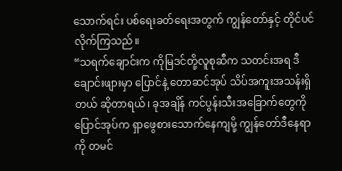သောက်ရင်း ပစ်ရေးခတ်ရေးအတွက် ကျွန်တော်နှင့် တိုင်ပင်လိုက်ကြသည်။
“သရက်ချောင်းက ကိုမြဒင်တို့လူစုဆီက သတင်းအရ ဒီချောင်းဖျားမှာ ပြောင်နဲ့ တောဆင်အုပ် သိပ်အကူးအသန်းရှိတယ် ဆိုတာရယ်၊ ခုအချိန် ကင်ပွန်းသီးအခြောက်တွေကို ပြောင်အုပ်က ရှာဖွေစားသောက်နေကျမို့ ကျွန်တော်ဒီနေရာကို တမင်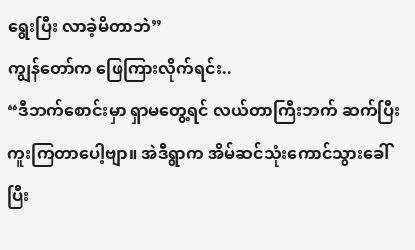ရွေးပြီး လာခဲ့မိတာဘဲ”
ကျွန်တော်က ဖြေကြားလိုက်ရင်း..
“ဒီဘက်စောင်းမှာ ရှာမတွေ့ရင် လယ်တာကြီးဘက် ဆက်ပြီး ကူးကြတာပေါ့ဗျာ။ အဲဒီရွာက အိမ်ဆင်သုံးကောင်သွားခေါ် ပြီး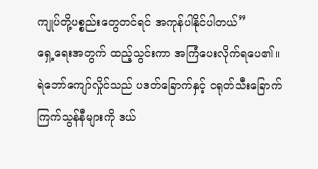ကျုပ်တို့ပစ္စည်းတွေတင်ရင် အကုန်ပါနိုင်ပါတယ်”
ရှေ့ရေးအတွက် ထည့်သွင်းကာ အကြံပေးလိုက်ရပေ၏။
ရဲဘော်ကျော်လှိုင်သည် ပဒတ်ခြောက်နှင့် ငရုတ်သီးခြောက် ကြက်သွန်နီများကို ဒယ်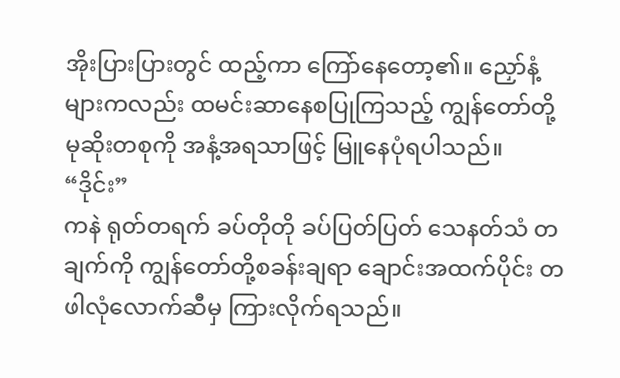အိုးပြားပြားတွင် ထည့်ကာ ကြော်နေတော့၏။ ညှော်နံ့များကလည်း ထမင်းဆာနေစပြုကြသည့် ကျွန်တော်တို့မုဆိုးတစုကို အနံ့အရသာဖြင့် မြူနေပုံရပါသည်။
“ဒိုင်း”
ကနဲ ရုတ်တရက် ခပ်တိုတို ခပ်ပြတ်ပြတ် သေနတ်သံ တချက်ကို ကျွန်တော်တို့စခန်းချရာ ချောင်းအထက်ပိုင်း တဖါလုံလောက်ဆီမှ ကြားလိုက်ရသည်။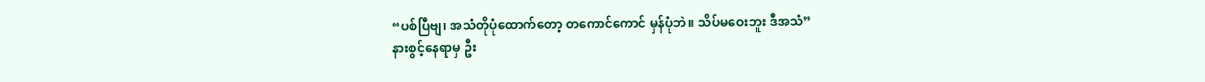“ပစ်ပြီဗျ၊ အသံတိုပုံထောက်တော့ တကောင်ကောင် မှန်ပုံဘဲ။ သိပ်မဝေးဘူး ဒီအသံ”
နားစွင့်နေရာမှ ဦး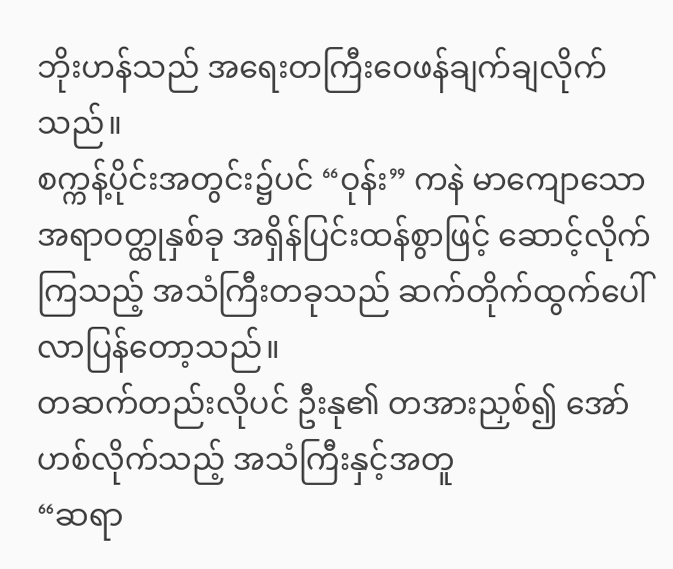ဘိုးဟန်သည် အရေးတကြီးဝေဖန်ချက်ချလိုက်သည်။
စက္ကန့်ပိုင်းအတွင်း၌ပင် “ဝုန်း” ကနဲ မာကျောသောအရာဝတ္ထုနှစ်ခု အရှိန်ပြင်းထန်စွာဖြင့် ဆောင့်လိုက်ကြသည့် အသံကြီးတခုသည် ဆက်တိုက်ထွက်ပေါ်လာပြန်တော့သည်။
တဆက်တည်းလိုပင် ဦးနု၏ တအားညှစ်၍ အော်ဟစ်လိုက်သည့် အသံကြီးနှင့်အတူ
“ဆရာ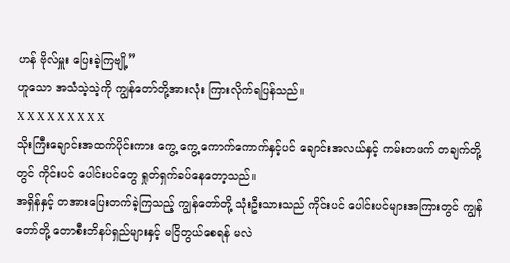ဟန် ဗိုလ်မှူး ပြေးခဲ့ကြဗျို့”
ဟူသော အသံသဲ့သဲ့ကို ကျွန်တော်တို့အားလုံး ကြားလိုက်ရပြန်သည်။
X X X X X X X X X
သိုးကြီးချောင်းအထက်ပိုင်းကား ကွေ့ ကွေ့ ကောက်ကောက်နှင့်ပင် ချောင်းအလယ်နှင့် ကမ်းတဖက် တချက်တို့တွင် ကိုင်းပင် ပေါင်းပင်တွေ ရှုတ်ရှက်ခပ်နေတော့သည်။
အရှိန်နှင့် တအားပြေးတက်ခဲ့ကြသည့် ကျွန်တော်တို့ သုံးဦးသားသည် ကိုင်းပင် ပေါင်းပင်များအကြားတွင် ကျွန်တော်တို့ တောစီးဘိနပ်ရှည်များနှင့် မငြိတွယ်စေရန် မလဲ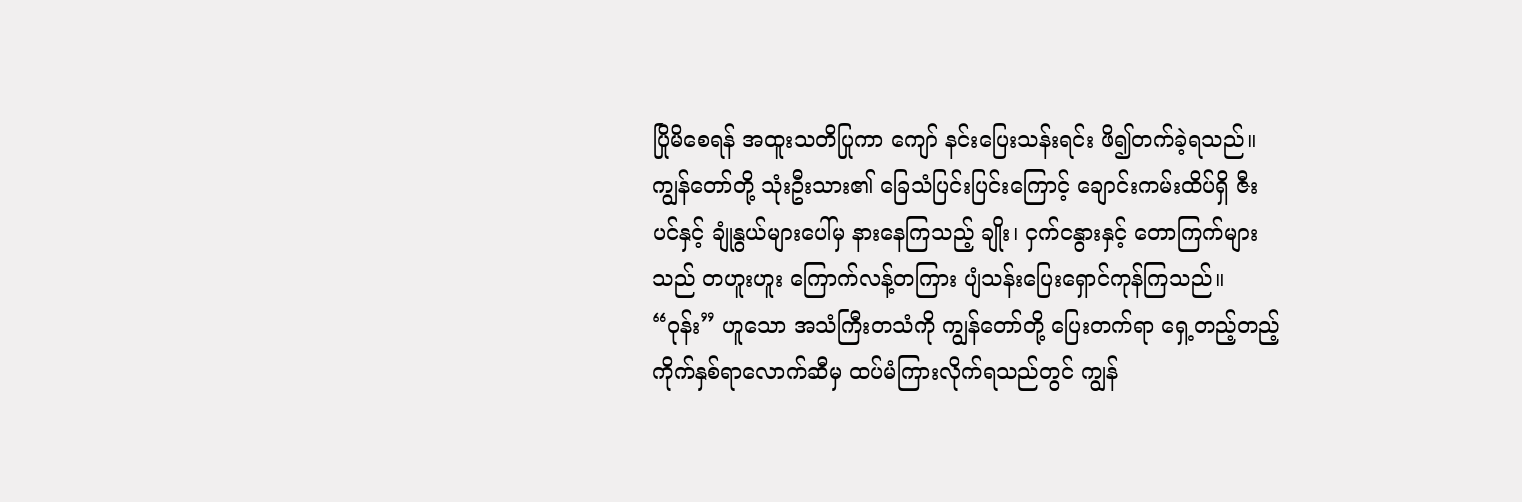ပြိုမိစေရန် အထူးသတိပြုကာ ကျော် နင်းပြေးသန်းရင်း ဖိ၍တက်ခဲ့ရသည်။
ကျွန်တော်တို့ သုံးဦးသား၏ ခြေသံပြင်းပြင်းကြောင့် ချောင်းကမ်းထိပ်ရှိ ဇီးပင်နှင့် ချုံနွယ်များပေါ်မှ နားနေကြသည့် ချိုး၊ ငှက်ငနွားနှင့် တောကြက်များ သည် တဟူးဟူး ကြောက်လန့်တကြား ပျံသန်းပြေးရှောင်ကုန်ကြသည်။
“ဝုန်း” ဟူသော အသံကြီးတသံကို ကျွန်တော်တို့ ပြေးတက်ရာ ရှေ့တည့်တည့် ကိုက်နှစ်ရာလောက်ဆီမှ ထပ်မံကြားလိုက်ရသည်တွင် ကျွန်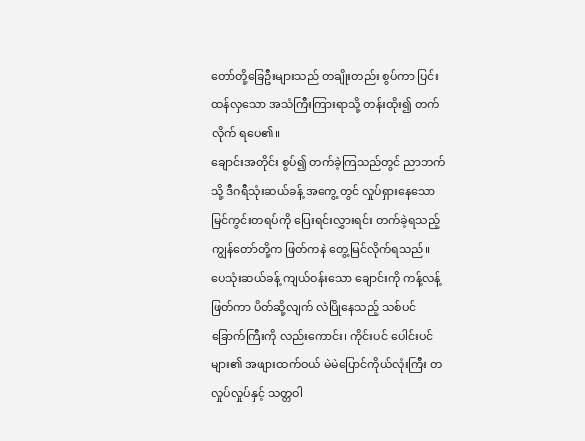တော်တို့ခြေဦးများသည် တချိုးတည်း စွပ်ကာ ပြင်းထန်လှသော အသံကြီးကြားရာသို့ တန်းထိုး၍ တက်လိုက် ရပေ၏။
ချောင်းအတိုင်း စွပ်၍ တက်ခဲ့ကြသည်တွင် ညာဘက်သို့ ဒီဂရီသုံးဆယ်ခန့် အကွေ့ တွင် လှုပ်ရှားနေသော မြင်ကွင်းတရပ်ကို ပြေးရင်းလွှားရင်း တက်ခဲ့ရသည့် ကျွန်တော်တို့က ဖြတ်ကနဲ တွေ့မြင်လိုက်ရသည်။
ပေသုံးဆယ်ခန့် ကျယ်ဝန်းသော ချောင်းကို ကန့်လန့်ဖြတ်ကာ ပိတ်ဆို့လျက် လဲပြိုနေသည့် သစ်ပင်ခြောက်ကြီးကို လည်းကောင်း၊ ကိုင်းပင် ပေါင်းပင်များ၏ အဖျားထက်ဝယ် မဲမဲပြောင်ကိုယ်လုံးကြီး တလှုပ်လှုပ်နှင့် သတ္တဝါ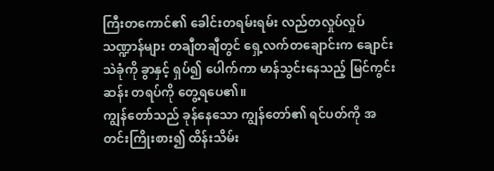ကြီးတကောင်၏ ခေါင်းတရမ်းရမ်း လည်တလှုပ်လှုပ် သဏ္ဍာန်များ တချီတချီတွင် ရှေ့လက်တချောင်းက ချောင်းသဲခုံကို ခွာနှင့် ရှပ်၍ ပေါက်ကာ မာန်သွင်းနေသည့် မြင်ကွင်းဆန်း တရပ်ကို တွေ့ရပေ၏။
ကျွန်တော်သည် ခုန်နေသော ကျွန်တော်၏ ရင်ပတ်ကို အတင်းကြိုးစား၍ ထိန်းသိမ်း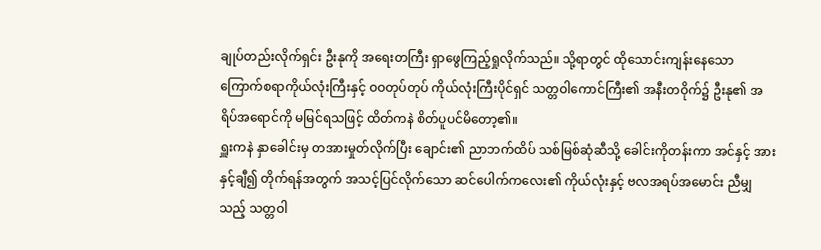ချုပ်တည်းလိုက်ရှင်း ဦးနုကို အရေးတကြီး ရှာဖွေကြည့်ရှုလိုက်သည်။ သို့ရာတွင် ထိုသောင်းကျန်းနေသော ကြောက်စရာကိုယ်လုံးကြီးနှင့် ဝဝတုပ်တုပ် ကိုယ်လုံးကြီးပိုင်ရှင် သတ္တဝါကောင်ကြီး၏ အနီးတဝိုက်၌ ဦးနု၏ အရိပ်အရောင်ကို မမြင်ရသဖြင့် ထိတ်ကနဲ စိတ်ပူပင်မိတော့၏။
ရှူးကနဲ နှာခေါင်းမှ တအားမှုတ်လိုက်ပြီး ချောင်း၏ ညာဘက်ထိပ် သစ်မြစ်ဆုံဆီသို့ ခေါင်းကိုတန်းကာ အင်နှင့် အားနှင့်ချီ၍ တိုက်ရန်အတွက် အသင့်ပြင်လိုက်သော ဆင်ပေါက်ကလေး၏ ကိုယ်လုံးနှင့် ဗလအရပ်အမောင်း ညီမျှသည့် သတ္တဝါ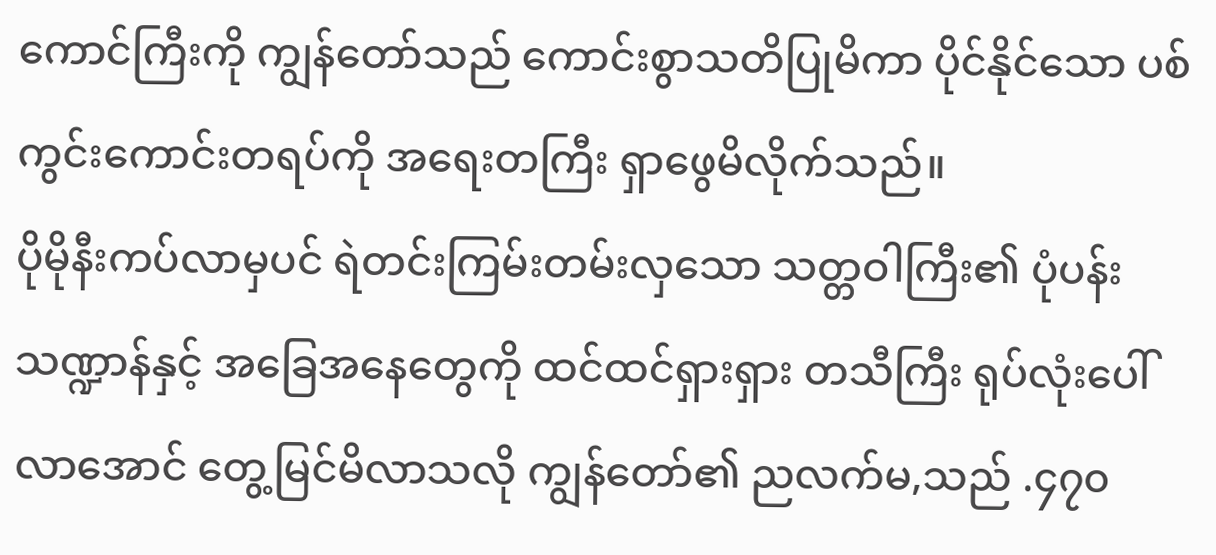ကောင်ကြီးကို ကျွန်တော်သည် ကောင်းစွာသတိပြုမိကာ ပိုင်နိုင်သော ပစ်ကွင်းကောင်းတရပ်ကို အရေးတကြီး ရှာဖွေမိလိုက်သည်။
ပိုမိုနီးကပ်လာမှပင် ရဲတင်းကြမ်းတမ်းလှသော သတ္တဝါကြီး၏ ပုံပန်းသဏ္ဍာန်နှင့် အခြေအနေတွေကို ထင်ထင်ရှားရှား တသီကြီး ရုပ်လုံးပေါ် လာအောင် တွေ့မြင်မိလာသလို ကျွန်တော်၏ ညလက်မ,သည် .၄၇၀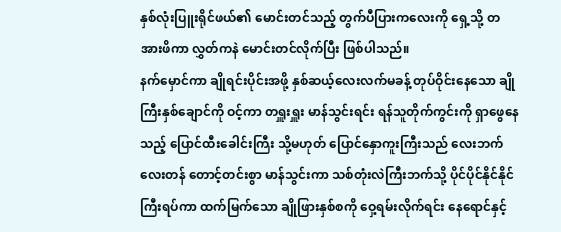နှစ်လုံးပြူးရိုင်ဖယ်၏ မောင်းတင်သည့် တွက်ပီပြားကလေးကို ရှေ့သို့ တအားဖိကာ လွှတ်ကနဲ မောင်းတင်လိုက်ပြီး ဖြစ်ပါသည်။
နက်မှောင်ကာ ချိုရင်းပိုင်းအဖို့ နှစ်ဆယ့်လေးလက်မခန့် တုပ်ဝိုင်းနေသော ချိုကြီးနှစ်ချောင်ကို ဝင့်ကာ တရှူးရှူး မာန်သွင်းရင်း ရန်သူတိုက်ကွင်းကို ရှာဖွေနေသည့် ပြောင်ထီးခေါင်းကြီး သို့မဟုတ် ပြောင်နှောကူးကြီးသည် လေးဘက်လေးတန် တောင့်တင်းစွာ မာန်သွင်းကာ သစ်တုံးလဲကြီးဘက်သို့ ပိုင်ပိုင်နိုင်နိုင်ကြီးရပ်ကာ ထက်မြက်သော ချိုဖြားနှစ်စကို ဝှေ့ရမ်းလိုက်ရင်း နေရောင်နှင့်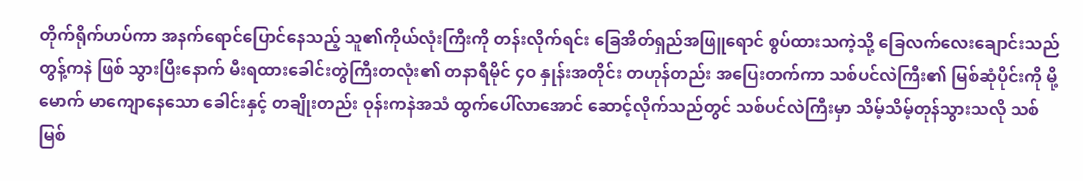တိုက်ရိုက်ဟပ်ကာ အနက်ရောင်ပြောင်နေသည့် သူ၏ကိုယ်လုံးကြီးကို တန်းလိုက်ရင်း ခြေအိတ်ရှည်အဖြူရောင် စွပ်ထားသကဲ့သို့ ခြေလက်လေးချောင်းသည် တွန့်ကနဲ ဖြစ် သွားပြီးနောက် မီးရထားခေါင်းတွဲကြီးတလုံး၏ တနာရီမိုင် ၄ဝ နှုန်းအတိုင်း တဟုန်တည်း အပြေးတက်ကာ သစ်ပင်လဲကြီး၏ မြစ်ဆုံပိုင်းကို မို့မောက် မာကျောနေသော ခေါင်းနှင့် တချိုးတည်း ဝုန်းကနဲအသံ ထွက်ပေါ်လာအောင် ဆောင့်လိုက်သည်တွင် သစ်ပင်လဲကြီးမှာ သိမ့်သိမ့်တုန်သွားသလို သစ်မြစ်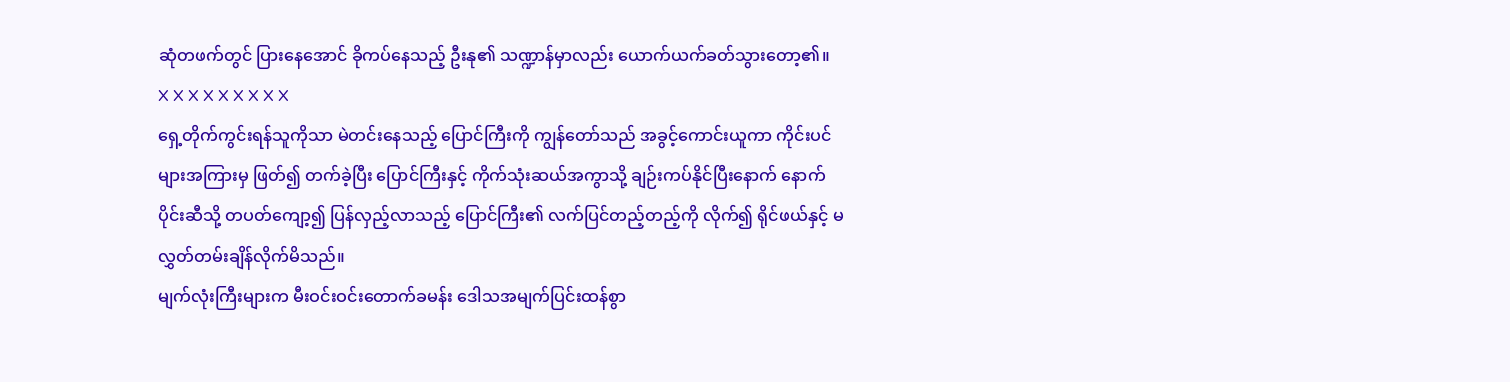ဆုံတဖက်တွင် ပြားနေအောင် ခိုကပ်နေသည့် ဦးနု၏ သဏ္ဍာန်မှာလည်း ယောက်ယက်ခတ်သွားတော့၏။
X X X X X X X X X
ရှေ့တိုက်ကွင်းရန်သူကိုသာ မဲတင်းနေသည့် ပြောင်ကြီးကို ကျွန်တော်သည် အခွင့်ကောင်းယူကာ ကိုင်းပင်များအကြားမှ ဖြတ်၍ တက်ခဲ့ပြီး ပြောင်ကြီးနှင့် ကိုက်သုံးဆယ်အကွာသို့ ချဉ်းကပ်နိုင်ပြီးနောက် နောက်ပိုင်းဆီသို့ တပတ်ကျော့၍ ပြန်လှည့်လာသည့် ပြောင်ကြီး၏ လက်ပြင်တည့်တည့်ကို လိုက်၍ ရိုင်ဖယ်နှင့် မလွှတ်တမ်းချိန်လိုက်မိသည်။
မျက်လုံးကြီးများက မီးဝင်းဝင်းတောက်ခမန်း ဒေါသအမျက်ပြင်းထန်စွာ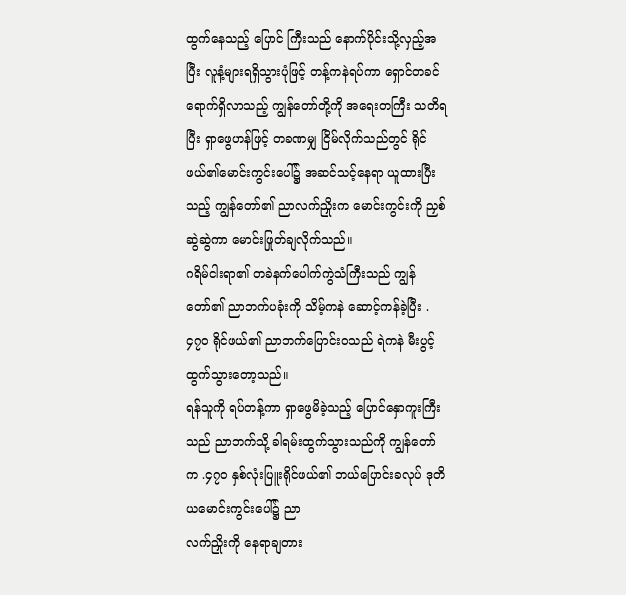ထွက်နေသည့် ပြောင် ကြီးသည် နောက်ပိုင်းသို့လှည့်အပြီး လူနံ့များရရှိသွားပုံဖြင့် တန့်ကနဲရပ်ကာ ရှောင်တခင်ရောက်ရှိလာသည့် ကျွန်တော်တို့ကို အရေးတကြီး သတိရပြီး ရှာဖွေဟန်ဖြင့် တခဏမျှ ငြိမ်လိုက်သည်တွင် ရိုင်ဖယ်၏မောင်းကွင်းပေါ်၌ အဆင်သင့်နေရာ ယူထားပြီးသည့် ကျွန်တော်၏ ညာလက်ညှိုးက မောင်းကွင်းကို ညှစ်ဆွဲဆွဲကာ မောင်းဖြုတ်ချလိုက်သည်။
ဂရိမ်ငါးရာ၏ တခဲနက်ပေါက်ကွဲသံကြီးသည် ကျွန် တော်၏ ညာဘက်ပခုံးကို သိမ့်ကနဲ ဆောင့်ကန်ခဲ့ပြီး .၄၇၀ ရိုင်ဖယ်၏ ညာဘက်ပြောင်းဝသည် ရဲကနဲ မီးပွင့်ထွက်သွားတော့သည်။
ရန်သူကို ရပ်တန့်ကာ ရှာဖွေမိခဲ့သည့် ပြောင်နှောကူးကြီးသည် ညာဘက်သို့ ခါရမ်းထွက်သွားသည်ကို ကျွန်တော်က .၄၇၀ နှစ်လုံးပြူးရိုင်ဖယ်၏ ဘယ်ပြောင်းခလုပ် ဒုတိယမောင်းကွင်းပေါ်၌ ညာ
လက်ညှိုးကို နေရာချတား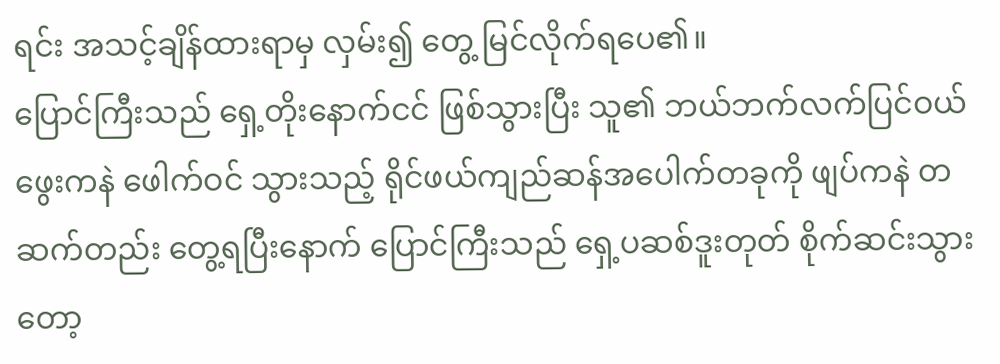ရင်း အသင့်ချိန်ထားရာမှ လှမ်း၍ တွေ့ မြင်လိုက်ရပေ၏။
ပြောင်ကြီးသည် ရှေ့တိုးနောက်ငင် ဖြစ်သွားပြီး သူ၏ ဘယ်ဘက်လက်ပြင်ဝယ် ဖွေးကနဲ ဖေါက်ဝင် သွားသည့် ရိုင်ဖယ်ကျည်ဆန်အပေါက်တခုကို ဖျပ်ကနဲ တဆက်တည်း တွေ့ရပြီးနောက် ပြောင်ကြီးသည် ရှေ့ပဆစ်ဒူးတုတ် စိုက်ဆင်းသွားတော့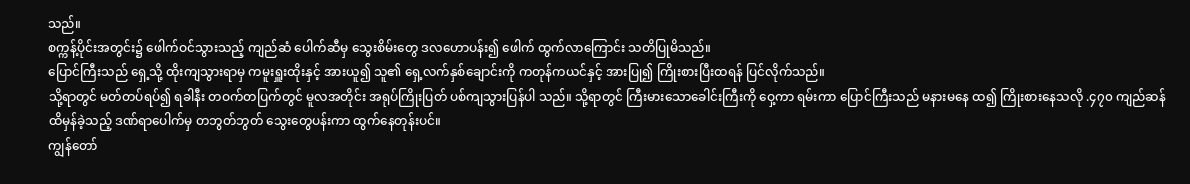သည်။
စက္ကန့်ပိုင်းအတွင်း၌ ဖေါက်ဝင်သွားသည့် ကျည်ဆံ ပေါက်ဆီမှ သွေးစိမ်းတွေ ဒလဟောပန်း၍ ဖေါက် ထွက်လာကြောင်း သတိပြုမိသည်။
ပြောင်ကြီးသည် ရှေ့သို့ ထိုးကျသွားရာမှ ကမူးရှူးထိုးနှင့် အားယူ၍ သူ၏ ရှေ့လက်နှစ်ချောင်းကို ကတုန်ကယင်နှင့် အားပြု၍ ကြိုးစားပြီးထရန် ပြင်လိုက်သည်။
သို့ရာတွင် မတ်တပ်ရပ်၍ ရခါနီး တဝက်တပြက်တွင် မူလအတိုင်း အရုပ်ကြိုးပြတ် ပစ်ကျသွားပြန်ပါ သည်။ သို့ရာတွင် ကြီးမားသောခေါင်းကြီးကို ဝှေ့ကာ ရမ်းကာ ပြောင်ကြီးသည် မနားမနေ ထ၍ ကြိုးစားနေသလို .၄၇၀ ကျည်ဆန် ထိမှန်ခဲ့သည့် ဒဏ်ရာပေါက်မှ တဘွတ်ဘွတ် သွေးတွေပန်းကာ ထွက်နေတုန်းပင်။
ကျွန်တော်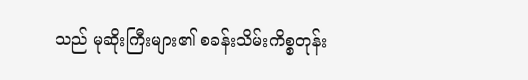သည် မုဆိုးကြီးများ၏ စခန်းသိမ်းကိစ္စတုန်း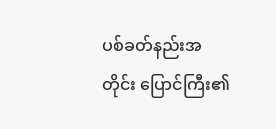ပစ်ခတ်နည်းအတိုင်း ပြောင်ကြီး၏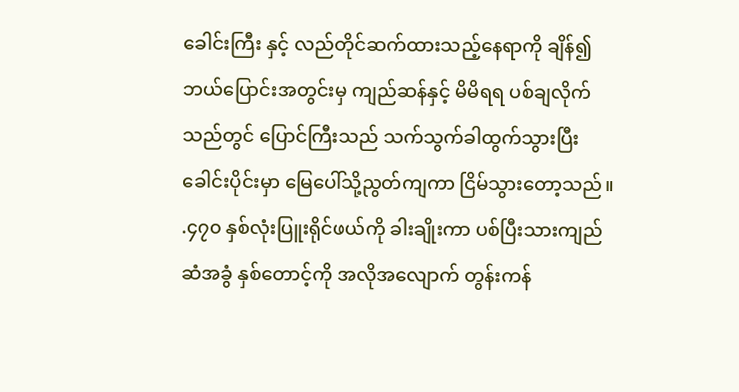ခေါင်းကြီး နှင့် လည်တိုင်ဆက်ထားသည့်နေရာကို ချိန်၍ ဘယ်ပြောင်းအတွင်းမှ ကျည်ဆန်နှင့် မိမိရရ ပစ်ချလိုက်သည်တွင် ပြောင်ကြီးသည် သက်သွက်ခါထွက်သွားပြီးခေါင်းပိုင်းမှာ မြေပေါ်သို့ညွတ်ကျကာ ငြိမ်သွားတော့သည်။
.၄၇၀ နှစ်လုံးပြူးရိုင်ဖယ်ကို ခါးချိုးကာ ပစ်ပြီးသားကျည်ဆံအခွံ နှစ်တောင့်ကို အလိုအလျောက် တွန်းကန်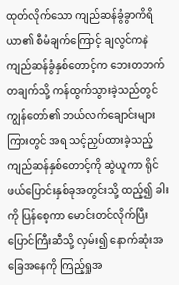ထုတ်လိုက်သော ကျည်ဆန်ခွံခွာကိရိယာ၏ စီမံချက်ကြောင့် ချလွင်ကနဲ ကျည်ဆန်ခွံနှစ်တောင့်က ဘေးတဘက်တချက်သို့ ကန်ထွက်သွားခဲ့သည်တွင် ကျွန်တော်၏ ဘယ်လက်ချောင်းများကြားတွင် အရ သင့်ညှပ်ထားခဲ့သည့် ကျည်ဆန်နှစ်တောင့်ကို ဆွဲယူကာ ရိုင်ဖယ်ပြောင်းနှစ်ခုအတွင်းသို့ ထည့်၍ ခါးကို ပြန်စေ့ကာ မောင်းတင်လိုက်ပြီး ပြောင်ကြီးဆီသို့ လှမ်း၍ နောက်ဆုံးအခြေအနေကို ကြည့်ရှုအ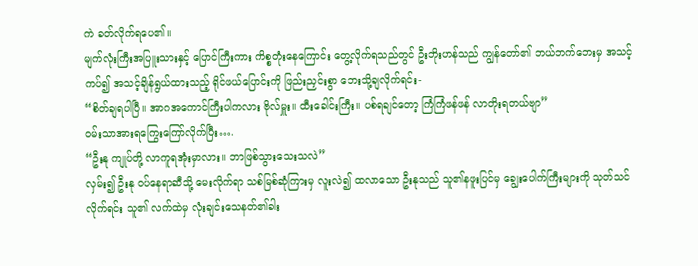ကဲ ခတ်လိုက်ရပေ၏။
မျက်လုံးကြီးအပြူးသားနှင့် ပြောင်ကြီးကား ကိစ္စတုံးနေကြောင်း တွေ့လိုက်ရသည်တွင် ဦးဘိုးဟန်သည် ကျွန်တော်၏ ဘယ်ဘက်ဘေးမှ အသင့်ကပ်၍ အသင့်ချိန်ရွယ်ထားသည့် ရိုင်ဖယ်ပြောင်းကို ဖြည်းညှင်းစွာ ဘေးသို့ချလိုက်ရင်း-
“စိတ်ချရပါပြီ။ အာဂအကောင်ကြီးပါကလား ဗိုလ်မှူး။ ထီးခေါင်းကြီး။ ပစ်ရချင်တော့ ကြံကြံဖန်ဖန် လာတိုးရတယ်ဗျာ”
ဝမ်းသာအားရကြွေးကြော်လိုက်ပြီး….
“ဦးနု ကျုပ်တို့ လာကူရအုံးမှာလား။ ဘာဖြစ်သွားသေးသလဲ”
လှမ်း၍ ဦးနု ဝပ်နေရာဆီသို့ မေးလိုက်ရာ သစ်မြစ်ဆုံကြားမှ လူးလဲ၍ ထလာသော ဦးနုသည် သူ၏နဖူးပြင်မှ ချွေးပေါက်ကြီးများကို သုတ်သင်လိုက်ရင်း သူ၏ လက်ထဲမှ လုံးချင်းသေနတ်၏ခါး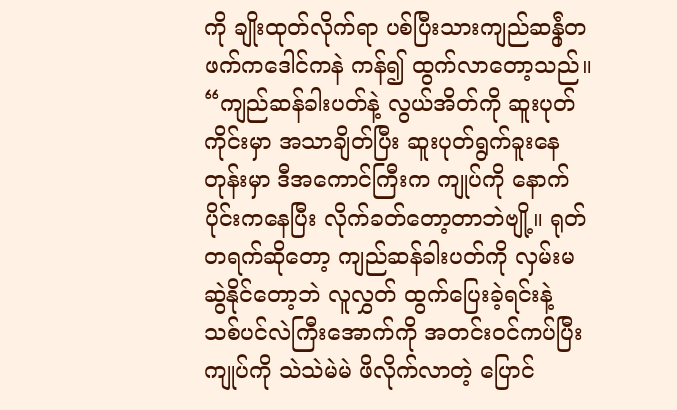ကို ချိုးထုတ်လိုက်ရာ ပစ်ပြီးသားကျည်ဆန်ွံတဖက်ကဒေါင်ကနဲ ကန်၍ ထွက်လာတော့သည်။
“ကျည်ဆန်ခါးပတ်နဲ့ လွယ်အိတ်ကို ဆူးပုတ်ကိုင်းမှာ အသာချိတ်ပြီး ဆူးပုတ်ရွက်ခူးနေတုန်းမှာ ဒီအကောင်ကြီးက ကျုပ်ကို နောက်ပိုင်းကနေပြီး လိုက်ခတ်တော့တာဘဲဗျို့။ ရုတ်တရက်ဆိုတော့ ကျည်ဆန်ခါးပတ်ကို လှမ်းမဆွဲနိုင်တော့ဘဲ လူလွှတ် ထွက်ပြေးခဲ့ရင်းနဲ့ သစ်ပင်လဲကြီးအောက်ကို အတင်းဝင်ကပ်ပြီး ကျုပ်ကို သဲသဲမဲမဲ ဖိလိုက်လာတဲ့ ပြောင်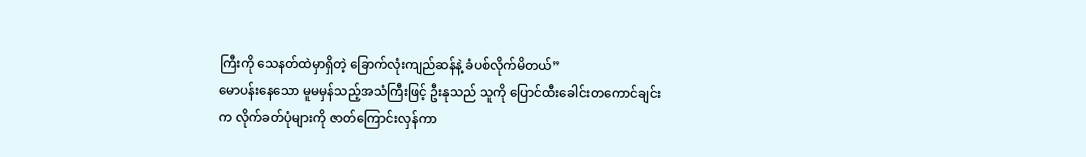ကြီးကို သေနတ်ထဲမှာရှိတဲ့ ခြောက်လုံးကျည်ဆန်နဲ့ ခံပစ်လိုက်မိတယ်”
မောပန်းနေသော မူမမှန်သည့်အသံကြီးဖြင့် ဦးနုသည် သူကို ပြောင်ထီးခေါင်းတကောင်ချင်းက လိုက်ခတ်ပုံများကို ဇာတ်ကြောင်းလှန်ကာ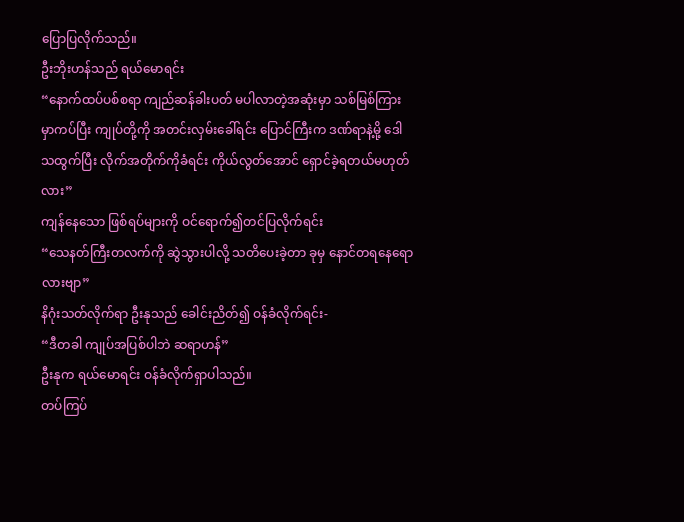ပြောပြလိုက်သည်။
ဦးဘိုးဟန်သည် ရယ်မောရင်း
“နောက်ထပ်ပစ်စရာ ကျည်ဆန်ခါးပတ် မပါလာတဲ့အဆုံးမှာ သစ်မြစ်ကြားမှာကပ်ပြီး ကျုပ်တို့ကို အတင်းလှမ်းခေါ်ရင်း ပြောင်ကြီးက ဒဏ်ရာနဲ့မို့ ဒေါသထွက်ပြီး လိုက်အတိုက်ကိုခံရင်း ကိုယ်လွတ်အောင် ရှောင်ခဲ့ရတယ်မဟုတ်လား”
ကျန်နေသော ဖြစ်ရပ်များကို ဝင်ရောက်၍တင်ပြလိုက်ရင်း
“သေနတ်ကြီးတလက်ကို ဆွဲသွားပါလို့ သတိပေးခဲ့တာ ခုမှ နောင်တရနေရောလားဗျာ”
နိဂုံးသတ်လိုက်ရာ ဦးနုသည် ခေါင်းညိတ်၍ ဝန်ခံလိုက်ရင်း-
“ဒီတခါ ကျုပ်အပြစ်ပါဘဲ ဆရာဟန်”
ဦးနုက ရယ်မောရင်း ဝန်ခံလိုက်ရှာပါသည်။
တပ်ကြပ်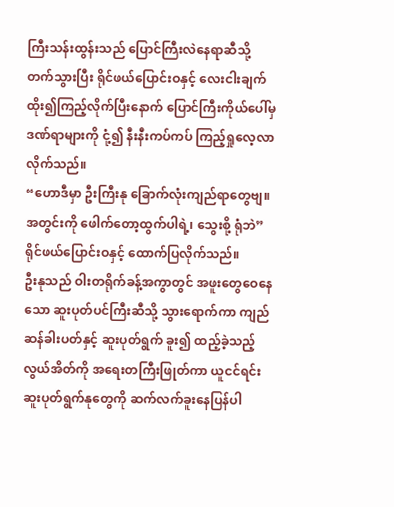ကြီးသန်းထွန်းသည် ပြောင်ကြီးလဲနေရာဆီသို့ တက်သွားပြီး ရိုင်ဖယ်ပြောင်းဝနှင့် လေးငါးချက် ထိုး၍ကြည့်လိုက်ပြီးနောက် ပြောင်ကြီးကိုယ်ပေါ်မှ ဒဏ်ရာများကို ငုံ့၍ နီးနီးကပ်ကပ် ကြည့်ရှုလေ့လာလိုက်သည်။
“ဟောဒီမှာ ဦးကြီးနု ခြောက်လုံးကျည်ရာတွေဗျ။ အတွင်းကို ဖေါက်တော့ထွက်ပါရဲ့၊ သွေးစို့ ရုံဘဲ”
ရိုင်ဖယ်ပြောင်းဝနှင့် ထောက်ပြလိုက်သည်။
ဦးနုသည် ဝါးတရိုက်ခန့်အကွာတွင် အဖူးတွေဝေနေသော ဆူးပုတ်ပင်ကြီးဆီသို့ သွားရောက်ကာ ကျည်ဆန်ခါးပတ်နှင့် ဆူးပုတ်ရွက် ခူး၍ ထည့်ခဲ့သည့် လွယ်အိတ်ကို အရေးတကြီးဖြုတ်ကာ ယူငင်ရင်း ဆူးပုတ်ရွက်နုတွေကို ဆက်လက်ခူးနေပြန်ပါ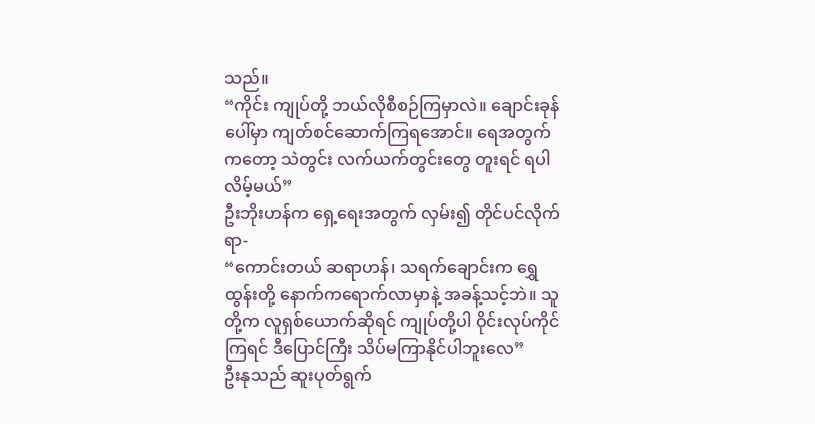သည်။
“ကိုင်း ကျုပ်တို့ ဘယ်လိုစီစဉ်ကြမှာလဲ။ ချောင်းခုန်ပေါ်မှာ ကျတ်စင်ဆောက်ကြရအောင်။ ရေအတွက်ကတော့ သဲတွင်း လက်ယက်တွင်းတွေ တူးရင် ရပါလိမ့်မယ်”
ဦးဘိုးဟန်က ရှေ့ရေးအတွက် လှမ်း၍ တိုင်ပင်လိုက်ရာ-
“ကောင်းတယ် ဆရာဟန်၊ သရက်ချောင်းက ရွှေထွန်းတို့ နောက်ကရောက်လာမှာနဲ့ အခန့်သင့်ဘဲ။ သူတို့က လူရှစ်ယောက်ဆိုရင် ကျုပ်တို့ပါ ဝိုင်းလုပ်ကိုင်ကြရင် ဒီပြောင်ကြီး သိပ်မကြာနိုင်ပါဘူးလေ”
ဦးနုသည် ဆူးပုတ်ရွက်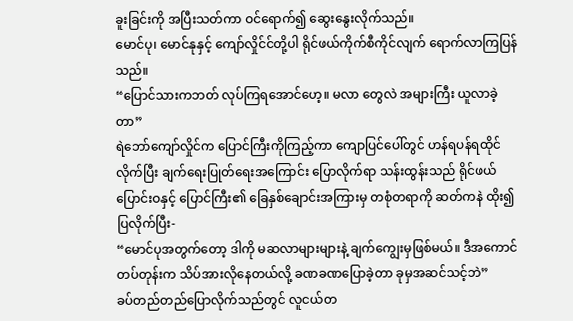ခူးခြင်းကို အပြီးသတ်ကာ ဝင်ရောက်၍ ဆွေးနွေးလိုက်သည်။
မောင်ပု၊ မောင်နုနှင့် ကျော်လှိုင်င်တို့ပါ ရိုင်ဖယ်ကိုက်စီကိုင်လျက် ရောက်လာကြပြန်သည်။
“ပြောင်သားကဘတ် လုပ်ကြရအောင်ဟေ့။ မလာ တွေလဲ အများကြီး ယူလာခဲ့တာ”
ရဲဘော်ကျော်လှိုင်က ပြောင်ကြီးကိုကြည့်ကာ ကျောပြင်ပေါ်တွင် ဟန်ရပန်ရထိုင်လိုက်ပြီး ချက်ရေးပြုတ်ရေးအကြောင်း ပြောလိုက်ရာ သန်းထွန်းသည် ရိုင်ဖယ်ပြောင်းဝနှင့် ပြောင်ကြီး၏ ခြေနှစ်ချောင်းအကြားမှ တစုံတရာကို ဆတ်ကနဲ ထိုး၍ပြလိုက်ပြီး-
“မောင်ပုအတွက်တော့ ဒါကို မဆလာများများနဲ့ ချက်ကျွေးမှဖြစ်မယ်။ ဒီအကောင် တပ်တုန်းက သိပ်အားလိုနေတယ်လို့ ခဏခဏပြောခဲ့တာ ခုမှအဆင်သင့်ဘဲ”
ခပ်တည်တည်ပြောလိုက်သည်တွင် လူငယ်တ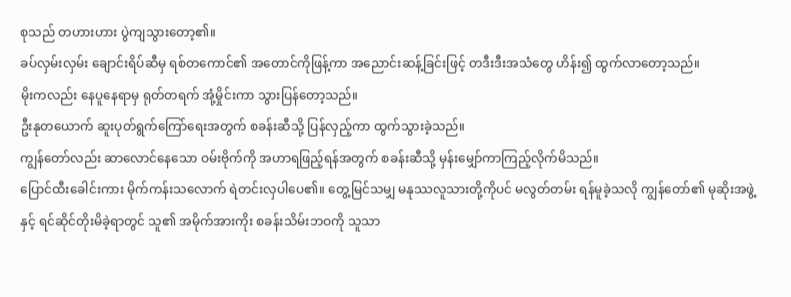စုသည် တဟားဟား ပွဲကျသွားတော့၏။
ခပ်လှမ်းလှမ်း ချောင်းရိပ်ဆီမှ ရစ်တကောင်၏ အတောင်ကိုဖြန့်ကာ အညောင်းဆန့်ခြင်းဖြင့် တဒီးဒီးအသံတွေ ဟိန်း၍ ထွက်လာတော့သည်။
မိုးကလည်း နေပူနေရာမှ ရုတ်တရက် အုံ့မှိုင်းကာ သွားပြန်တော့သည်။
ဦးနုတယောက် ဆူးပုတ်ရွက်ကြော်ရေးအတွက် စခန်းဆီသို့ ပြန်လှည့်ကာ ထွက်သွားခဲ့သည်။
ကျွန်တော်လည်း ဆာလောင်နေသော ဝမ်းဗိုက်ကို အဟာရဖြည့်ရန်အတွက် စခန်းဆီသို့ မှန်းမျှော်ကာကြည့်လိုက်မိသည်။
ပြောင်ထီးခေါင်းကား မိုက်ကန်းသလောက် ရဲတင်းလှပါပေ၏။ တွေ့မြင်သမျှ မနုဿလူသားတို့ကိုပင် မလွတ်တမ်း ရန်မူခဲ့သလို ကျွန်တော်၏ မုဆိုးအဖွဲ့နှင့် ရင်ဆိုင်တိုးမိခဲ့ရာတွင် သူ၏ အမိုက်အားကိုး စခန်းသိမ်းဘဝကို သူသာ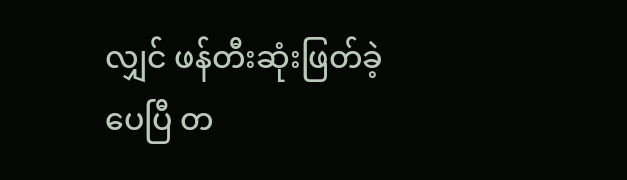လျှင် ဖန်တီးဆုံးဖြတ်ခဲ့ပေပြီ တ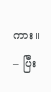ကား။
– ပြီး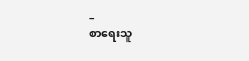–
စာရေးသူ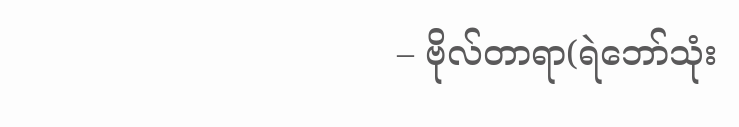– ဗိုလ်တာရာ(ရဲဘော်သုံး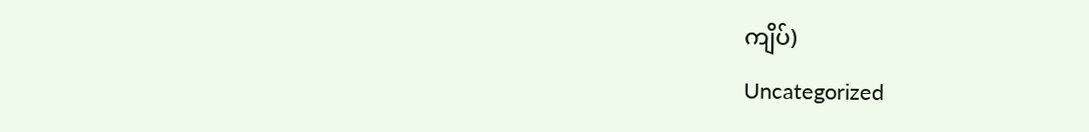ကျိပ်)
Uncategorized